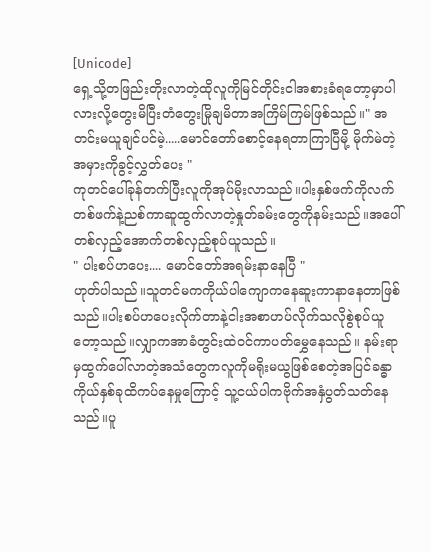[Unicode]
ရှေ့သို့တဖြည်းတိုးလာတဲ့ထိုလူကိုမြင်တိုင်းငါအစားခံရတော့မှာပါလားလို့တွေးမိပြီးတံတွေးမြိုချမိတာအကြိမ်ကြမ်ဖြစ်သည်။" အတင်းမယူချင်ပင်မဲ့.....မောင်တော်စောင့်နေရတာကြာပြီမို့ မိုက်မဲတဲ့အမှားကိုခွင့်လွှတ်ပေး "
ကုတင်ပေါ်ခုန်တက်ပြီးလူကိုအုပ်မိုးလာသည်။ပါးနှစ်ဖက်ကိုလက်တစ်ဖက်နဲ့ညစ်ကာဆူထွက်လာတဲ့နှုတ်ခမ်းတွေကိုနမ်းသည်။အပေါ်တစ်လှည့်အောက်တစ်လှည့်စုပ်ယူသည်။
" ပါးစပ်ဟပေး.... မောင်တော်အရမ်းနာနေပြီ "
ဟုတ်ပါသည်။သူတင်မကကိုယ်ပါကျောကနေဆူးကာနာနေတာဖြစ်သည်။ပါးစပ်ဟပေးလိုက်တာနဲ့ငါးအစာဟပ်လိုက်သလိုစွဲစုပ်ယူတော့သည်။လျှာကအာခံတွင်းထဲဝင်ကာပတ်မွှေနေသည်။ နမ်းရာမှထွက်ပေါ်လာတဲ့အသံတွေကလူကိုမရိုးမယွဖြစ်စေတဲ့အပြင်ခန္ဓာကိုယ်နှစ်ခုထိကပ်နေမှုကြောင့် သူ့ငယ်ပါကဗိုက်အနှံပွတ်သတ်နေသည်။ပူ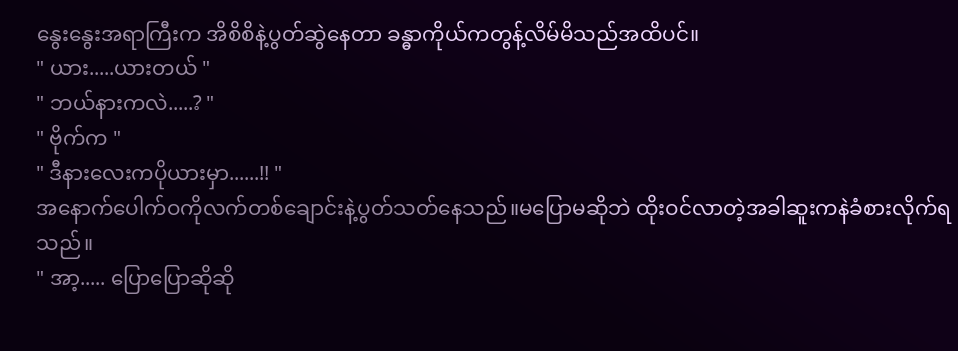နွေးနွေးအရာကြီးက အိစိစိနဲ့ပွတ်ဆွဲနေတာ ခန္ဓာကိုယ်ကတွန့်လိမ်မိသည်အထိပင်။
" ယား.....ယားတယ် "
" ဘယ်နားကလဲ.....? "
" ဗိုက်က "
" ဒီနားလေးကပိုယားမှာ......!! "
အနောက်ပေါက်ဝကိုလက်တစ်ချောင်းနဲ့ပွတ်သတ်နေသည်။မပြောမဆိုဘဲ ထိုးဝင်လာတဲ့အခါဆူးကနဲခံစားလိုက်ရသည်။
" အာ့..... ပြောပြောဆိုဆို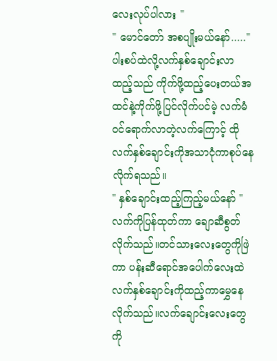လေးလုပ်ပါလား "
" မောင်တော် အစပျိုးမယ်နော်....."
ပါးစပ်ထဲလို့လက်နှစ်ချောင်းလာထည့်သည် ကိုက်ဖို့ထည့်ပေးတယ်အထင်နဲ့ကိုက်ဖို့ပြင်လိုက်ပင်မဲ့ လက်မံဝင်ရောက်လာတဲ့လက်ကြောင့် ထိုလက်နှစ်ချောင်းကိုအသာငုံကာစုပ်နေလိုက်ရသည်။
" နှစ်ချောင်းထည့်ကြည့်မယ်နော် "
လက်ကိုပြန်ထုတ်ကာ ချောဆီစွတ်လိုက်သည်။တင်သားလေးတွေကိုဖြဲကာ ပန်းဆီရောင်အပေါက်လေးထဲလက်နှစ်ချောင်းကိုထည့်ကာမွှေနေလိုက်သည်။လက်ချောင်းလေးတွေကို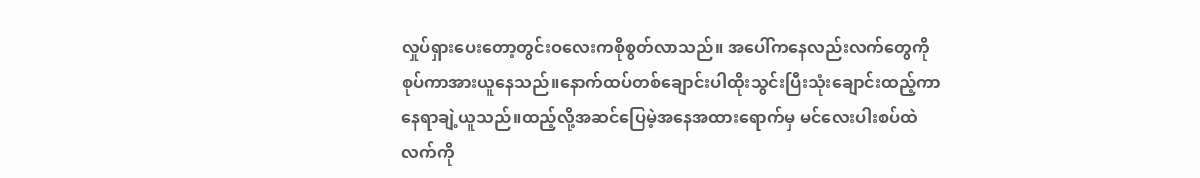လှုပ်ရှားပေးတော့တွင်းဝလေးကစိုစွတ်လာသည်။ အပေါ်ကနေလည်းလက်တွေကိုစုပ်ကာအားယူနေသည်။နောက်ထပ်တစ်ချောင်းပါထိုးသွင်းပြီးသုံးချောင်းထည့်ကာနေရာချဲ့ယူသည်။ထည့်လို့အဆင်ပြေမဲ့အနေအထားရောက်မှ မင်လေးပါးစပ်ထဲလက်ကို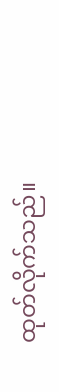ထုတ်လိုက်သည်။